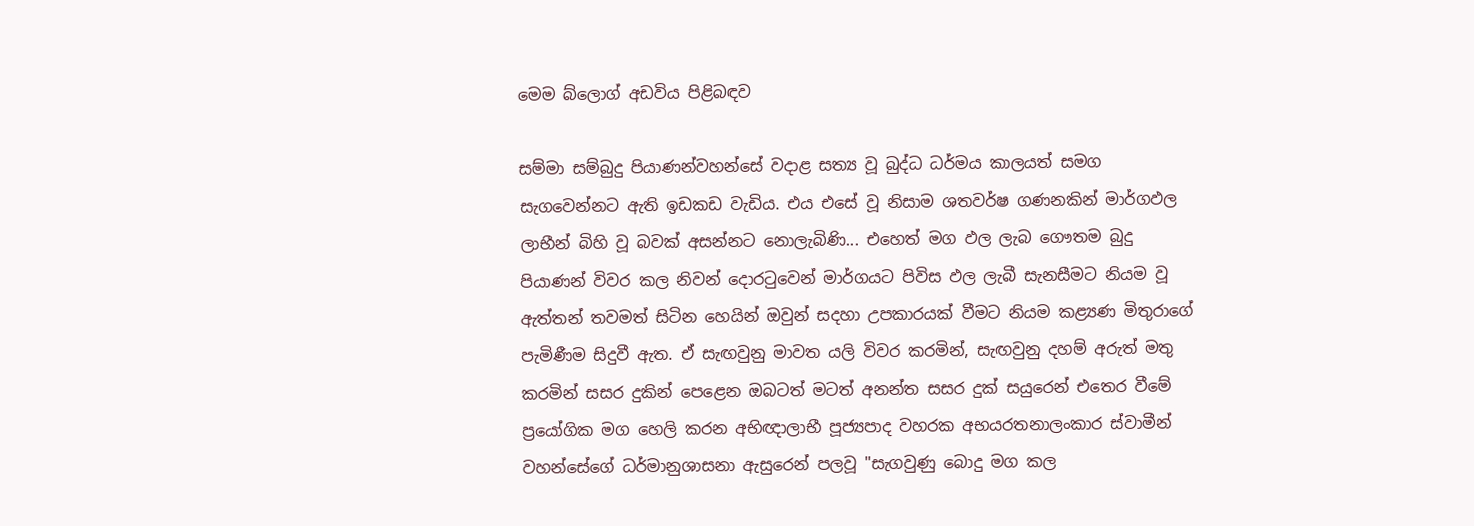මෙම බ්ලොග් අඩවිය පිළිබඳව

සම්මා සම්බුදු පියාණන්වහන්සේ වදාළ සත්‍ය වූ බුද්ධ ධර්මය කාලයත් සමග සැගවෙන්නට ඇති ඉඩකඩ වැඩිය. එය ‍එසේ වූ නිසාම ශතවර්ෂ ගණනකින් මාර්ගඵල ලාභීන් බිහි වූ බවක් අසන්නට නොලැබිණි... එහෙත් මග ඵල ලැබ ගෞතම බුදු පියාණන් විවර කල නිවන් දොරටුවෙන් මාර්ගයට පිවිස ඵල ලැබී සැනසීමට නියම වූ ඇත්තන් තවමත් සිටින හෙයින් ඔවුන් සදහා උපකාරයක් වීමට නියම කළ්‍යණ මිතුරාගේ පැමිණීම සිදුවී ඇත. ඒ සැඟවුනු මාවත යලි විවර කරමින්, සැඟවුනු දහම් අරුත් මතු කරමින් සසර දුකින් පෙළෙන ඔබටත් මටත් අනන්ත සසර දුක් සයුරෙන් එතෙර වීමේ ප්‍රයෝගික මග හෙලි කරන අභිඥාලාභී පූජ්‍යපාද වහරක අභයරතනාලංකාර ස්වාමීන් වහන්සේගේ ධර්මානුශාසනා ඇසුරෙන් පලවූ "සැගවුණු බොදු මග කල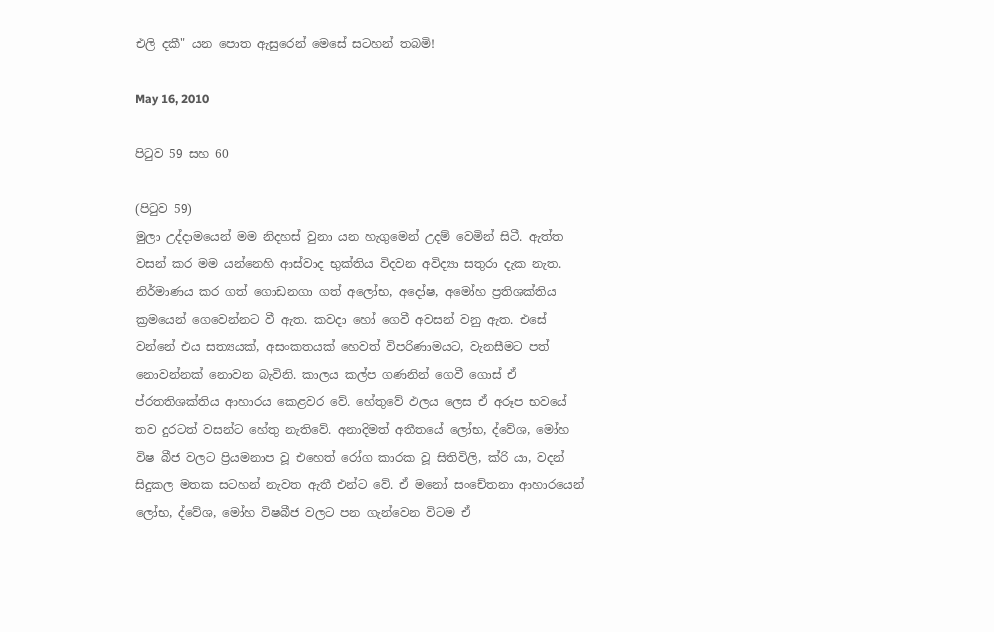එලි දකී" යන පොත ඇසුරෙන් මෙසේ සටහන් තබමි!

May 16, 2010

පිටුව 59 සහ 60

(පිටුව 59)
මුලා උද්දාමයෙන් මම නිදහස් වුනා යන හැගුමෙන් උදම් වෙමින් සිටී. ඇත්ත වසන් කර මම යන්නෙහි ආස්වාද භුක්තිය විදවන අවිද්‍යා සතුරා දැක නැත. නිර්මාණය කර ගත් ගොඩනගා‍ ගත් අලෝභ, අදෝෂ, අමෝහ ප්‍රතිශක්තිය ක්‍රමයෙන් ගෙවෙන්නට වී ඇත. කවදා හෝ ගෙවී අවසන් වනු ඇත. එසේ වන්නේ එය සත්‍යයක්, අසංකතයක් හෙවත් විපරිණාමයට, වැනසීමට පත් නොවන්නක් නොවන බැවිනි. කාලය කල්ප ගණනින් ගෙවී ගොස් ඒ ප්රතතිශක්තිය ආහාරය කෙළවර වේ. හේතුවේ ඵලය ලෙස ඒ අරූප භවයේ තව දුරටත් වසන්ට හේතු නැතිවේ. අනාදිමත් අතීතයේ ‍ලෝභ, ද්වේශ, මෝහ විෂ බීජ වලට ප්‍රියමනාප වූ එහෙත් ‍රෝග කාරක වූ සිතිවිලි, ක්රි යා, වදන් සිදුකල මතක සටහන් නැවත ඇතී එන්ට වේ. ඒ මනෝ සංචේතනා ආහාරයෙන් ලෝභ, ද්වේශ, මෝහ විෂබීජ වලට පන ගැන්වෙන විටම ඒ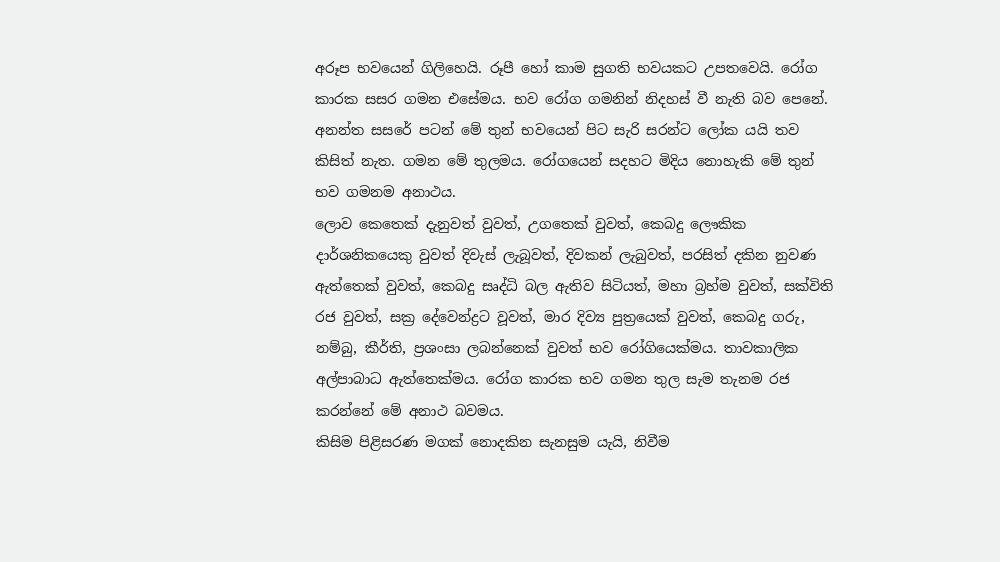අරූප භවයෙන් ගිලිහෙයි. රූපී හෝ කාම සුගති භවයකට උපතවෙයි. රෝග කාරක සසර ගමන එසේමය. භව රෝග ගමනින් නිදහස් වී නැති බව පෙනේ. අනන්ත සසරේ පටන් මේ තුන් භවයෙන් පිට සැරි සරන්ට ලෝක යයි තව කිසිත් නැත. ගමන මේ තුලමය. රෝගයෙන් සදහට මිදිය නොහැකි මේ තුන් භව ගමනම අනාථය.
ලොව කෙතෙක් දැනුවත් වුවත්, උගතෙක් වුවත්, කෙබදු ලෞකික දාර්ශනිකයෙකු වුවත් දිවැස් ලැබූවත්, දිවකන් ලැබුවත්, පරසිත් දකින නුවණ ඇත්තෙක් වුවත්, කෙබදු සෘද්ධි බල ඇතිව සිටියත්, මහා බ්‍රහ්ම වුවත්, සක්විති රජ වුවත්, සක්‍ර දේවෙන්ද්‍රට වූවත්, මාර දිව්‍ය පුත්‍රයෙක් වුවත්, කෙබදු ගරු, නම්බු, කීර්ති, ප්‍රශංසා ලබන්නෙක් වුවත් භව රෝගියෙක්මය. තාවකාලික අල්පාබාධ ඇත්තෙක්මය. රෝග කාරක භව ගමන තුල සැම තැනම රජ කරන්නේ මේ අනාථ බවමය.
කිසිම පිළිසරණ මගක් නොදකින සැනසුම යැයි, නිවීම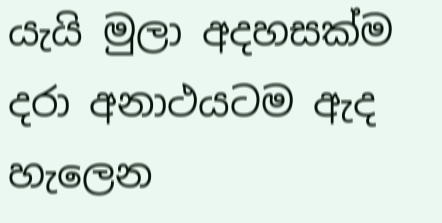යැයි මුලා අදහසක්ම දරා අනාථයටම ඇද හැලෙන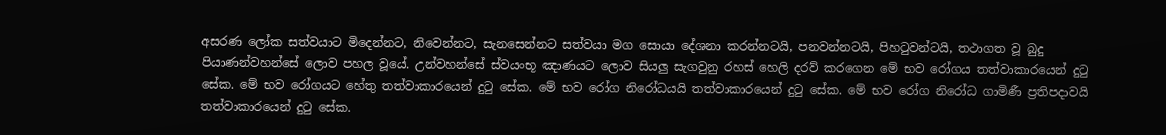අසරණ ලෝක සත්වයාට මිදෙන්නට, නිවෙන්නට, සැනසෙන්නට සත්වයා මග සොයා දේශනා කරන්නටයි, පනවන්නටයි, පිහටුවන්ටයි, තථාගත වූ බුදු පියාණන්වහන්සේ ලොව පහල වූයේ. උන්වහන්සේ ස්වයංභූ ඤාණයට ලොව සියලු සැගවුනු රහස් හෙලි දරව් කරගෙන මේ භව රෝගය තත්වාකාරයෙන් දුටු සේක. මේ භව රෝගයට හේතු තත්වාකාරයෙන් දුටු සේක. මේ භව රෝග නිරෝධයයි තත්වාකාරයෙන් දුටු සේක. මේ භව රෝග නිරෝධ ගාමිණී ප්‍රතිපදාවයි තත්වාකාරයෙන් දුටු සේක.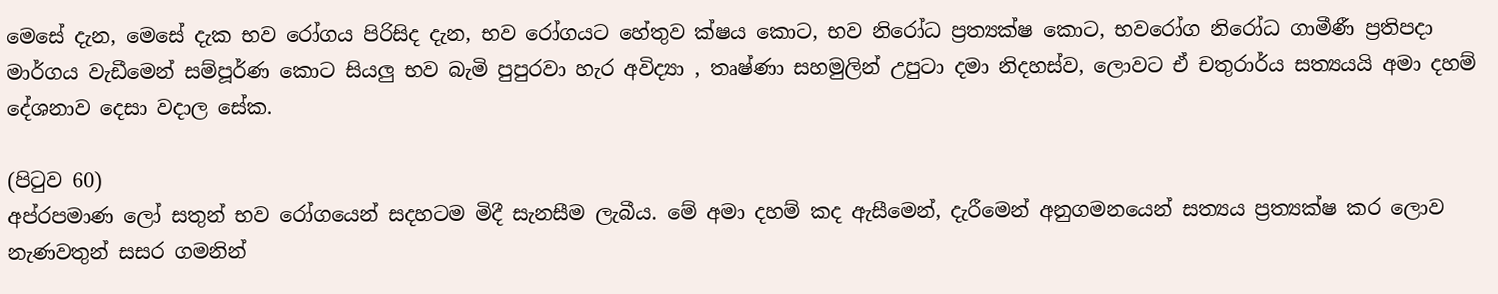මෙසේ දැන, මෙසේ දැක භව රෝගය පිරිසිද දැන, භව රෝගයට හේතුව ක්ෂය කොට, භ‍ව නිරෝධ ප්‍රත්‍යක්ෂ කොට, භවරෝග නිරෝධ ගාමීණී ප්‍රතිපදා මාර්ගය වැඩීමෙන් සම්පූර්ණ කොට සියලු භව බැමි පුපුරවා හැර අවිද්‍යා , තෘෂ්ණා සහමුලින් උපුටා දමා නිදහස්ව, ලොවට ඒ චතුරාර්ය සත්‍යයයි අමා දහම් දේශනාව දෙසා වදාල සේක.

(පිටුව 60)
අප්රපමාණ ලෝ සතුන් භව රෝගයෙන් සදහටම මිදී සැනසීම ලැබීය. මේ අමා දහම් කද ඇසීමෙන්, දැරීමෙන් අනුගමනයෙන් සත්‍යය ප්‍රත්‍යක්ෂ කර ලොව නැණවතුන් සසර ගමනින්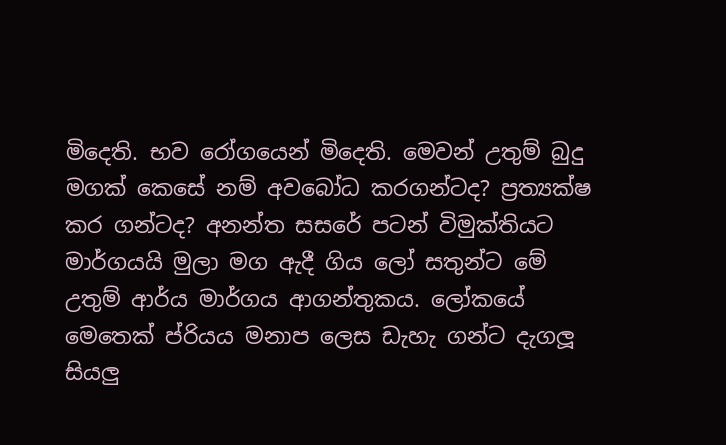මිදෙති. භව රෝගයෙන් මිදෙති. මෙවන් උතුම් බුදු මගක් කෙසේ නම් අවබෝධ කරගන්ටද? ප්‍රත්‍යක්ෂ කර ගන්ටද? අනන්ත සසරේ පටන් විමුක්තියට මාර්ගයයි මුලා මග ඇදී ගිය ලෝ සතුන්ට‍ මේ උතුම් ආර්ය මාර්ගය ආගන්තුකය. ලෝකයේ මෙතෙක් ප්රියය මනාප ලෙස ඩැහැ ගන්ට දැගලූ සියලු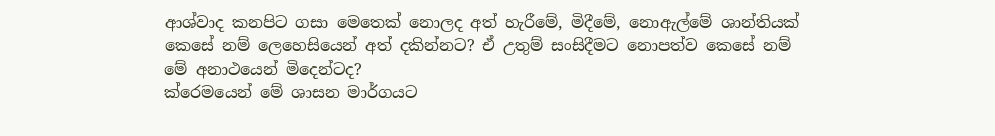ආශ්වාද කනපිට ‍ගසා මෙතෙක් නොලද අත් හැරීමේ, මිදීමේ, නොඇල්මේ ශාන්තියක් කෙසේ නම් ලෙහෙසියෙන් අත් දකින්නට? ඒ උතුම් සංසිදීමට නොපත්ව කෙසේ නම් මේ අනාථයෙන් මිදෙන්ටද?
ක්රෙමයෙන් මේ ශාසන මාර්ගයට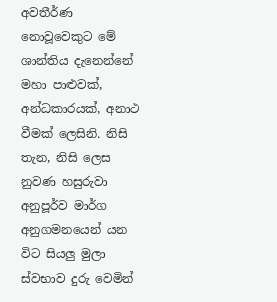අවතීර්ණ නොවූවෙකුට මේ ශාන්තිය දැනෙන්නේ මහා පාළුවක්, අන්ධකාරයක්, අනාථ වීමක් ලෙසිනි. නිසි තැන, නිසි ලෙස නුවණ හසුරුවා අනුපූර්ව මාර්ග අනුගමනයෙන් යන විට සියලු මුලා ස්වභාව දුරු වෙමින්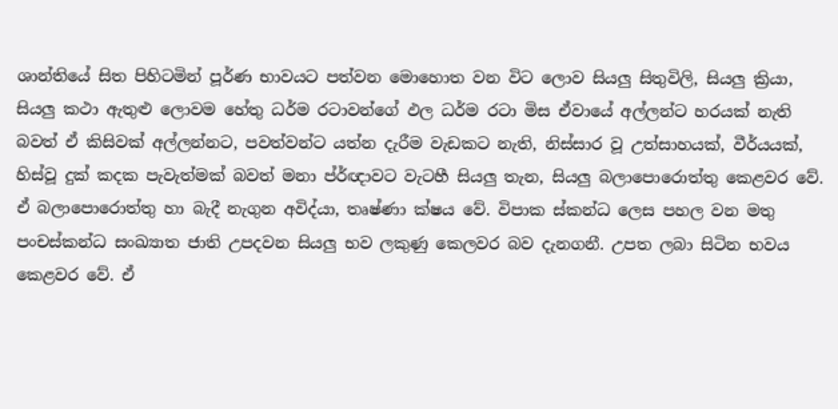ශාන්තියේ සිත පිහිටමින් පූර්ණ භාවයට පත්වන මොහොත වන විට ලොව සියලු සිතුවිලි, සියලු ක්‍රියා, සියලු කථා ඇතුළු ලොවම හේතු ධර්ම රටාවන්ගේ ඵල ධර්ම රටා මිස ඒවායේ අල්ලන්ට හරයක් නැති බවත් ඒ කිසිවක් අල්ලන්නට, පවත්වන්ට යත්න දැරීම වැඩකට නැති, නිස්සාර වූ උත්සාහයක්, වීර්යයක්, හිස්වූ දුක් කදක පැවැත්මක් බවත් මනා ප්ර්ඥාවට වැටහී සියලු තැන, සියලු බලාපොරොත්තු කෙළවර වේ. ඒ බලාපොරොත්තු හා බැදී නැගුන අවිද්යා, තෘෂ්ණා ක්ෂය වේ. විපාක ස්කන්ධ ලෙස පහල වන මතු පංචස්කන්ධ සංඛ්‍යාත ජාති උපදවන සියලු භව ලකුණු කෙලවර බව දැනගනී. උපත ලබා සිටින භවය කෙළවර වේ. ඒ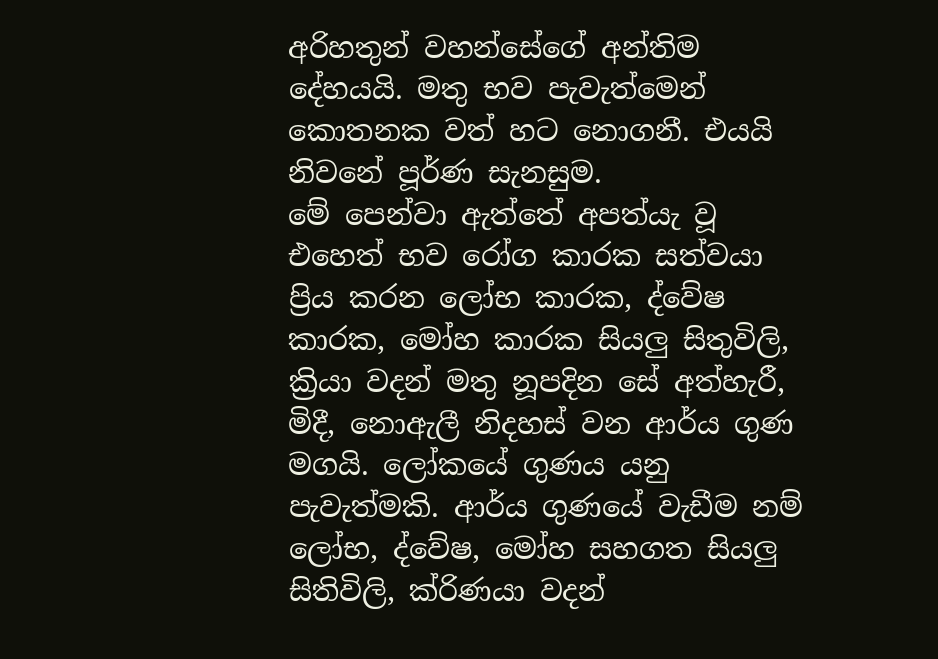අරිහතුන් වහන්සේගේ අන්තිම දේහයයි. මතු භව පැවැත්මෙන් කොතනක වත් හට නොගනී. එයයි නිවනේ පූර්ණ සැනසුම.
මේ පෙන්වා ඇත්තේ අපත්යැ වූ එහෙත් භව රෝග කාරක සත්වයා ප්‍රිය කරන ලෝභ කාරක, ද්වේෂ කාරක, මෝහ කාරක සියලු සිතුවිලි, ක්‍රියා වදන් මතු නූපදින සේ අත්හැරී, මිදී, නොඇලී නිදහස් වන ආර්ය ගුණ මගයි. ලෝකයේ ගුණය යනු පැවැත්මකි. ආර්ය ගුණයේ වැඩීම නම් ලෝභ, ද්වේෂ, මෝහ සහගත සියලු සිතිවිලි, ක්රිණයා වදන්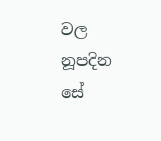වල නූපදින සේ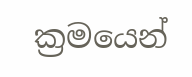ක්‍රමයෙන්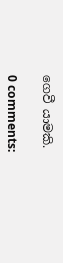ගෙවී යාමකි.

0 comments: